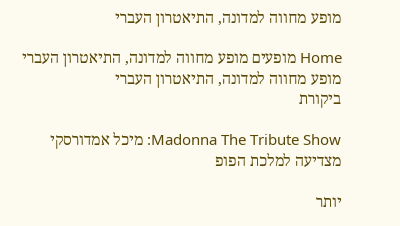מופע מחווה למדונה, התיאטרון העברי

Home מופעים מופע מחווה למדונה, התיאטרון העברי
מופע מחווה למדונה, התיאטרון העברי
ביקורת

Madonna The Tribute Show: מיכל אמדורסקי מצדיעה למלכת הפופ

יותר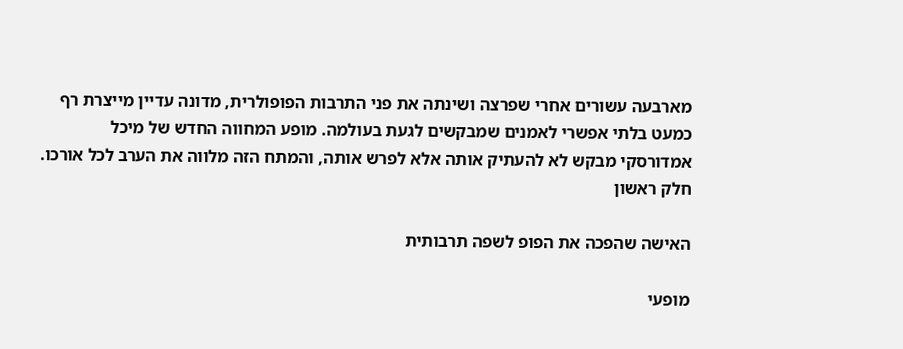מארבעה עשורים אחרי שפרצה ושינתה את פני התרבות הפופולרית, מדונה עדיין מייצרת רף כמעט בלתי אפשרי לאמנים שמבקשים לגעת בעולמה. מופע המחווה החדש של מיכל אמדורסקי מבקש לא להעתיק אותה אלא לפרש אותה, והמתח הזה מלווה את הערב לכל אורכו.
חלק ראשון

האישה שהפכה את הפופ לשפה תרבותית

מופעי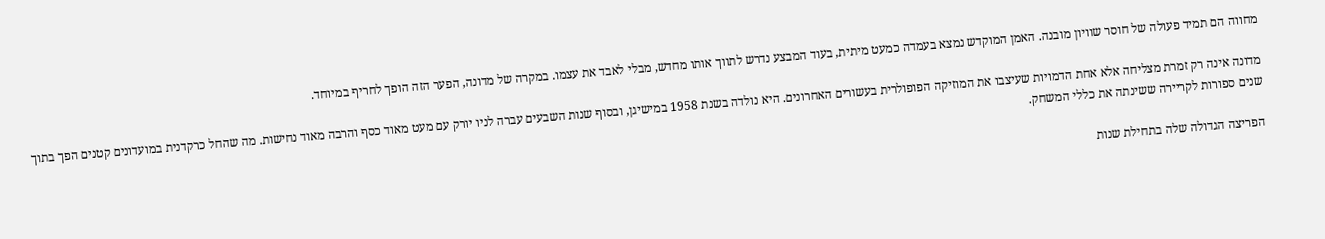מחווה הם תמיד פעולה של חוסר שוויון מובנה. האמן המוקדש נמצא בעמדה כמעט מיתית, בעוד המבצע נדרש לתווך אותו מחדש, מבלי לאבד את עצמו. במקרה של מדונה, הפער הזה הופך לחריף במיוחד.

מדונה אינה רק זמרת מצליחה אלא אחת הדמויות שעיצבו את המוזיקה הפופולרית בעשורים האחרונים. היא נולדה בשנת 1958 במישיגן, ובסוף שנות השבעים עברה לניו יורק עם מעט מאוד כסף והרבה מאוד נחישות. מה שהחל כרקדנית במועדונים קטנים הפך בתוך שנים ספורות לקריירה ששינתה את כללי המשחק.

הפריצה הגדולה שלה בתחילת שנות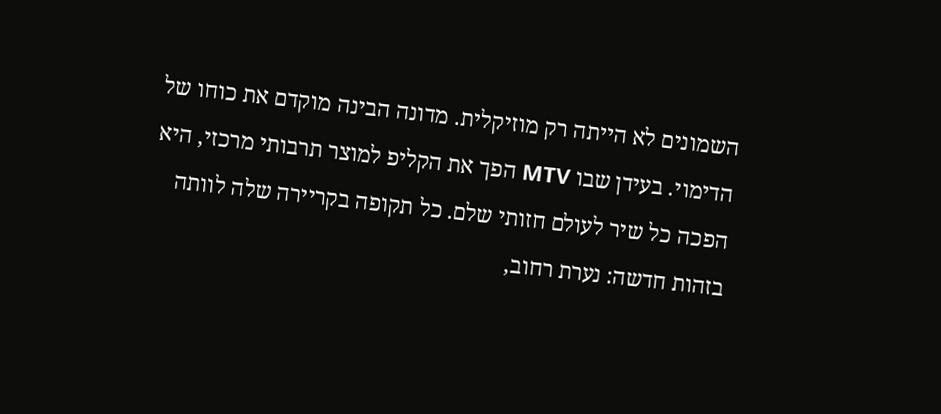השמונים לא הייתה רק מוזיקלית. מדונה הבינה מוקדם את כוחו של הדימוי. בעידן שבו MTV הפך את הקליפ למוצר תרבותי מרכזי, היא הפכה כל שיר לעולם חזותי שלם. כל תקופה בקריירה שלה לוותה בזהות חדשה: נערת רחוב,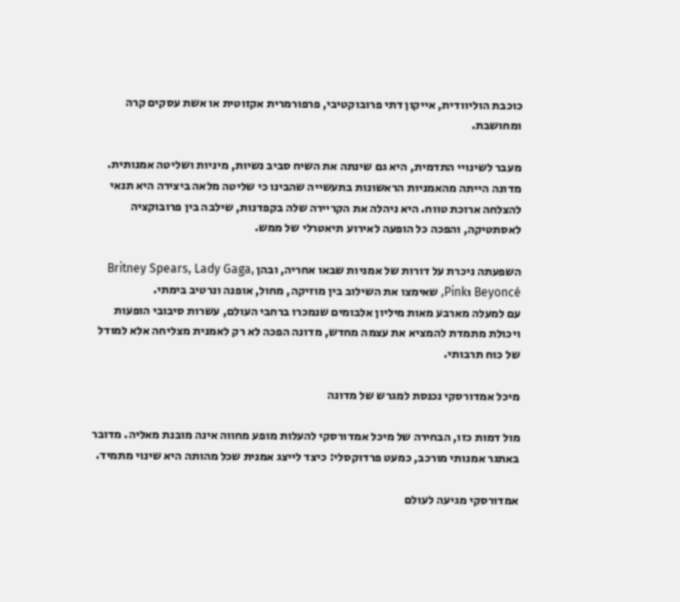כוכבת הוליוודית, אייקון דתי פרובוקטיבי, פרפורמרית אקזוטית או אשת עסקים קרה ומחושבת.

מעבר לשינויי התדמית, היא גם שינתה את השיח סביב נשיות, מיניות ושליטה אמנותית. מדונה הייתה מהאמניות הראשונות בתעשייה שהבינו כי שליטה מלאה ביצירה היא תנאי להצלחה ארוכת טווח. היא ניהלה את הקריירה שלה בקפדנות, שילבה בין פרובוקציה לאסתטיקה, והפכה כל הופעה לאירוע תיאטרלי של ממש.

השפעתה ניכרת על דורות של אמניות שבאו אחריה, ובהן Britney Spears, Lady Gaga, Beyoncé וPink, שאימצו את השילוב בין מוזיקה, מחול, אופנה ונרטיב בימתי.
עם למעלה מארבע מאות מיליון אלבומים שנמכרו ברחבי העולם, עשרות סיבובי הופעות ויכולת מתמדת להמציא את עצמה מחדש, מדונה הפכה לא רק לאמנית מצליחה אלא למודל של כוח תרבותי.

מיכל אמדורסקי נכנסת למגרש של מדונה

מול דמות כזו, הבחירה של מיכל אמדורסקי להעלות מופע מחווה אינה מובנת מאליה. מדובר באתגר אמנותי מורכב, כמעט פרדוקסלי: כיצד לייצג אמנית שכל מהותה היא שינוי מתמיד.

אמדורסקי מגיעה לעולם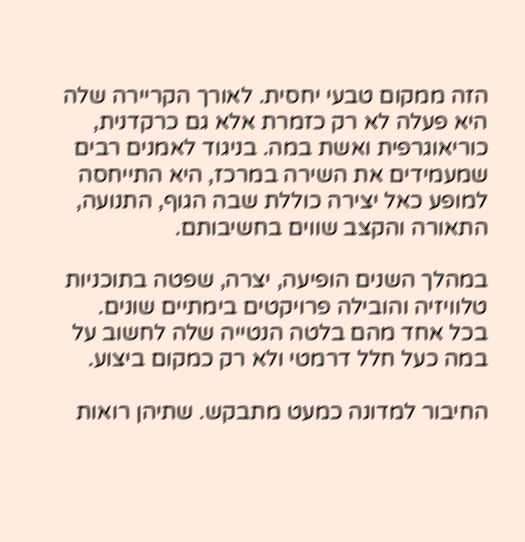הזה ממקום טבעי יחסית. לאורך הקריירה שלה היא פעלה לא רק כזמרת אלא גם כרקדנית, כוריאוגרפית ואשת במה. בניגוד לאמנים רבים שמעמידים את השירה במרכז, היא התייחסה למופע כאל יצירה כוללת שבה הגוף, התנועה, התאורה והקצב שווים בחשיבותם.

במהלך השנים הופיעה, יצרה, שפטה בתוכניות טלוויזיה והובילה פרויקטים בימתיים שונים. בכל אחד מהם בלטה הנטייה שלה לחשוב על במה כעל חלל דרמטי ולא רק כמקום ביצוע.

החיבור למדונה כמעט מתבקש. שתיהן רואות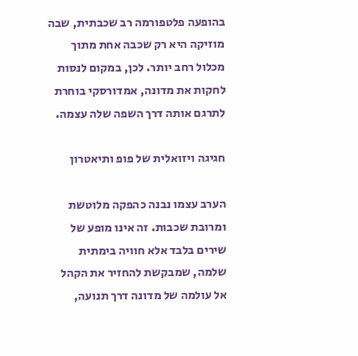בהופעה פלטפורמה רב שכבתית, שבה מוזיקה היא רק שכבה אחת מתוך מכלול רחב יותר. לכן, במקום לנסות לחקות את מדונה, אמדורסקי בוחרת לתרגם אותה דרך השפה שלה עצמה.

חגיגה ויזואלית של פופ ותיאטרון

הערב עצמו נבנה כהפקה מלוטשת ומרובת שכבות. זה אינו מופע של שירים בלבד אלא חוויה בימתית שלמה, שמבקשת להחזיר את הקהל אל עולמה של מדונה דרך תנועה,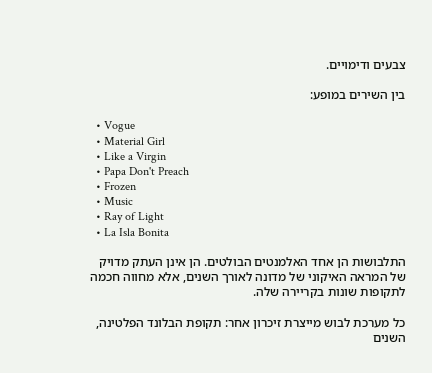צבעים ודימויים.

בין השירים במופע:

  • Vogue
  • Material Girl
  • Like a Virgin
  • Papa Don't Preach
  • Frozen
  • Music
  • Ray of Light
  • La Isla Bonita

התלבושות הן אחד האלמנטים הבולטים. הן אינן העתק מדויק של המראה האיקוני של מדונה לאורך השנים, אלא מחווה חכמה לתקופות שונות בקריירה שלה.

כל מערכת לבוש מייצרת זיכרון אחר: תקופת הבלונד הפלטינה, השנים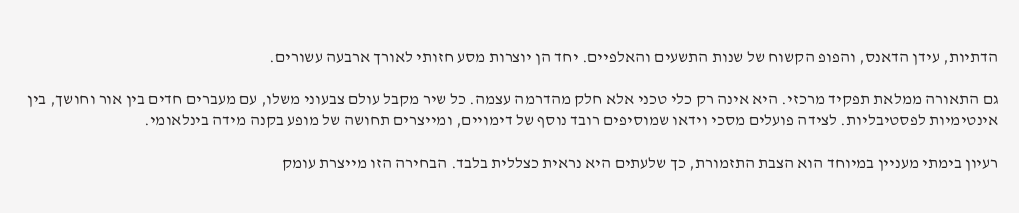הדתיות, עידן הדאנס, והפופ הקשוח של שנות התשעים והאלפיים. יחד הן יוצרות מסע חזותי לאורך ארבעה עשורים.

גם התאורה ממלאת תפקיד מרכזי. היא אינה רק כלי טכני אלא חלק מהדרמה עצמה. כל שיר מקבל עולם צבעוני משלו, עם מעברים חדים בין אור וחושך, בין אינטימיות לפסטיבליות. לצידה פועלים מסכי וידאו שמוסיפים רובד נוסף של דימויים, ומייצרים תחושה של מופע בקנה מידה בינלאומי.

רעיון בימתי מעניין במיוחד הוא הצבת התזמורת, כך שלעתים היא נראית כצללית בלבד. הבחירה הזו מייצרת עומק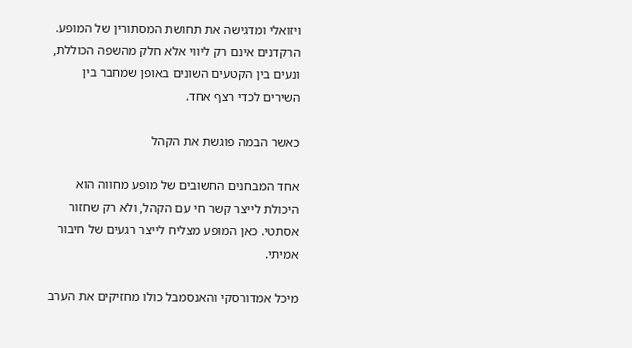ויזואלי ומדגישה את תחושת המסתורין של המופע. הרקדנים אינם רק ליווי אלא חלק מהשפה הכוללת, ונעים בין הקטעים השונים באופן שמחבר בין השירים לכדי רצף אחד.

כאשר הבמה פוגשת את הקהל

אחד המבחנים החשובים של מופע מחווה הוא היכולת לייצר קשר חי עם הקהל, ולא רק שחזור אסתטי. כאן המופע מצליח לייצר רגעים של חיבור אמיתי.

מיכל אמדורסקי והאנסמבל כולו מחזיקים את הערב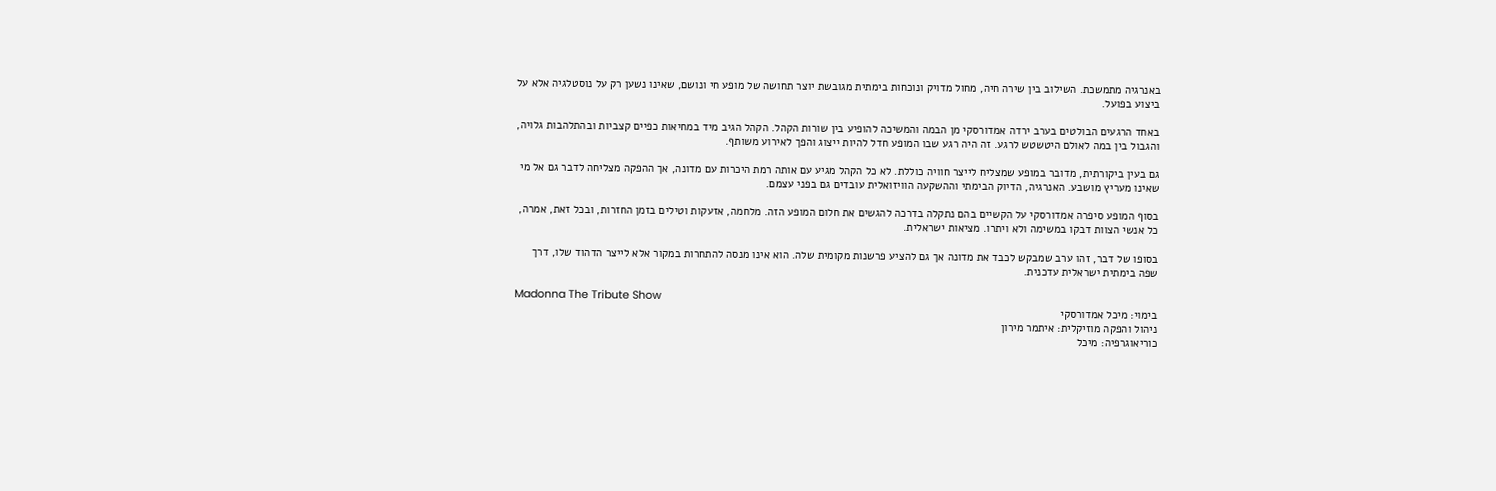באנרגיה מתמשכת. השילוב בין שירה חיה, מחול מדויק ונוכחות בימתית מגובשת יוצר תחושה של מופע חי ונושם, שאינו נשען רק על נוסטלגיה אלא על ביצוע בפועל.

באחד הרגעים הבולטים בערב ירדה אמדורסקי מן הבמה והמשיכה להופיע בין שורות הקהל. הקהל הגיב מיד במחיאות כפיים קצביות ובהתלהבות גלויה, והגבול בין במה לאולם היטשטש לרגע. זה היה רגע שבו המופע חדל להיות ייצוג והפך לאירוע משותף.

גם בעין ביקורתית, מדובר במופע שמצליח לייצר חוויה כוללת. לא כל הקהל מגיע עם אותה רמת היכרות עם מדונה, אך ההפקה מצליחה לדבר גם אל מי שאינו מעריץ מושבע. האנרגיה, הדיוק הבימתי וההשקעה הוויזואלית עובדים גם בפני עצמם.

בסוף המופע סיפרה אמדורסקי על הקשיים בהם נתקלה בדרכה להגשים את חלום המופע הזה. מלחמה, אזעקות וטילים בזמן החזרות, ובכל זאת, אמרה, כל אנשי הצוות דבקו במשימה ולא ויתרו. מציאות ישראלית.

בסופו של דבר, זהו ערב שמבקש לכבד את מדונה אך גם להציע פרשנות מקומית שלה. הוא אינו מנסה להתחרות במקור אלא לייצר הדהוד שלו, דרך שפה בימתית ישראלית עדכנית.

Madonna The Tribute Show
בימוי: מיכל אמדורסקי
ניהול והפקה מוזיקלית: איתמר מירון
כוריאוגרפיה: מיכל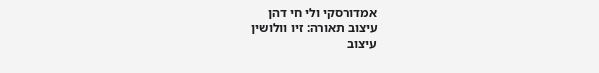אמדורסקי ולי חי דהן
עיצוב תאורה: זיו וולושין
עיצוב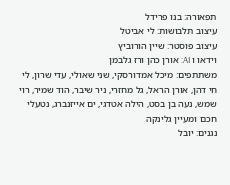תפאורה: בנו פרידל
עיצוב תלבושות: לי אביטל
עיצוב פוסטר: שיין הורוביץ
וידאו ו AI: אורן כהן ורז גלבמן
משתתפים: מיכל אמדורסקי, שני שאולי, עדי שרון, לי חי דהן, אורן הראל, גל מחזרי, ניר שיבר, הוד שמיר, רוי שמש, נעה בן בסט, הילה אטדגי, ים אייזנברג, נטעלי חכם ומעיין גלינקה
נגנים: יובל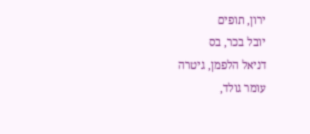ירון, תופים
יובל בכר, בס
דניאל הלפמן, גיטרה
עומר גולד,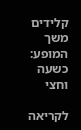קלידים
משך המופע: כשעה וחצי

לקריאה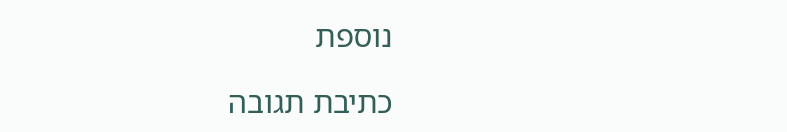נוספת

כתיבת תגובה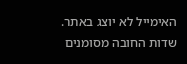האימייל לא יוצג באתר. שדות החובה מסומנים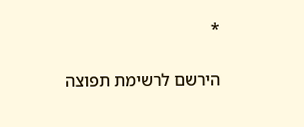*

הירשם לרשימת תפוצה